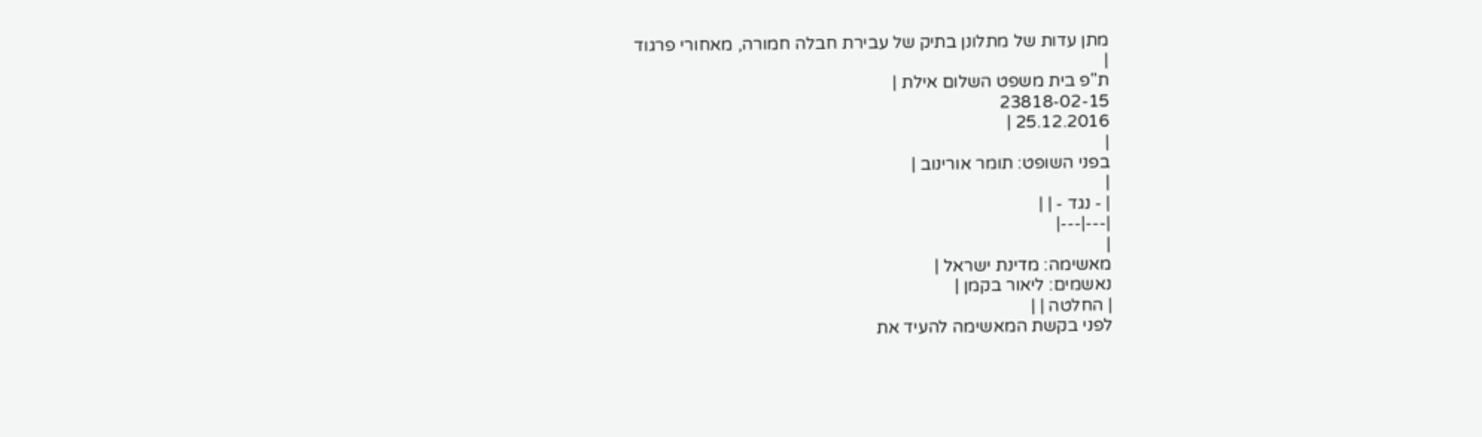מתן עדות של מתלונן בתיק של עבירת חבלה חמורה, מאחורי פרגוד
|
ת"פ בית משפט השלום אילת |
23818-02-15
25.12.2016 |
|
בפני השופט: תומר אורינוב |
|
| - נגד - | |
|---|---|
|
מאשימה: מדינת ישראל |
נאשמים: ליאור בקמן |
| החלטה | |
לפני בקשת המאשימה להעיד את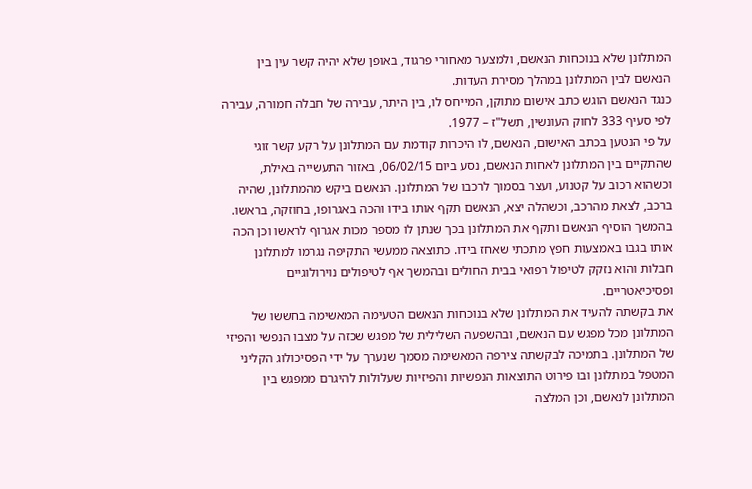המתלונן שלא בנוכחות הנאשם, ולמצער מאחורי פרגוד, באופן שלא יהיה קשר עין בין הנאשם לבין המתלונן במהלך מסירת העדות.
כנגד הנאשם הוגש כתב אישום מתוקן, המייחס לו, בין היתר, עבירה של חבלה חמורה, עבירה לפי סעיף 333 לחוק העונשין, תשל"ז – 1977.
על פי הנטען בכתב האישום, הנאשם, לו היכרות קודמת עם המתלונן על רקע קשר זוגי שהתקיים בין המתלונן לאחות הנאשם, נסע ביום 06/02/15, באזור התעשייה באילת, וכשהוא רכוב על קטנוע, ועצר בסמוך לרכבו של המתלונן. הנאשם ביקש מהמתלונן, שהיה ברכב, לצאת מהרכב, וכשהלה יצא, הנאשם תקף אותו בידו והכה באגרופו, בחוזקה, בראשו. בהמשך הוסיף הנאשם ותקף את המתלונן בכך שנתן לו מספר מכות אגרוף לראשו וכן הכה אותו בגבו באמצעות חפץ מתכתי שאחז בידו. כתוצאה ממעשי התקיפה נגרמו למתלונן חבלות והוא נזקק לטיפול רפואי בבית החולים ובהמשך אף לטיפולים נוירולוגיים ופסיכיאטריים.
את בקשתה להעיד את המתלונן שלא בנוכחות הנאשם הטעימה המאשימה בחששו של המתלונן מכל מפגש עם הנאשם, ובהשפעה השלילית של מפגש שכזה על מצבו הנפשי והפיזי של המתלונן. בתמיכה לבקשתה צירפה המאשימה מסמך שנערך על ידי הפסיכולוג הקליני המטפל במתלונן ובו פירוט התוצאות הנפשיות והפיזיות שעלולות להיגרם ממפגש בין המתלונן לנאשם, וכן המלצה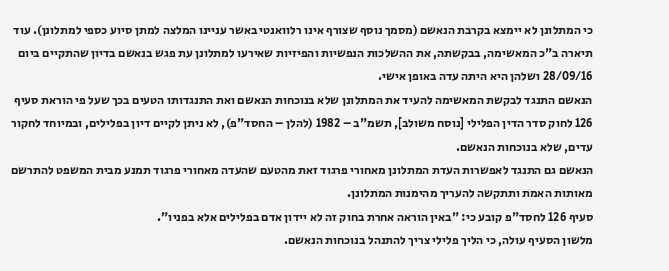כי המתלונן לא יימצא בקרבת הנאשם (מסמך נוסף שצורף אינו רלוואנטי באשר עניינו המלצה למתן סיוע כספי למתלונן). עוד תיארה ב"כ המאשימה, בבקשתה, את ההשלכות הנפשיות והפיזיות שאירעו למתלונן עת פגש בנאשם בדיון שהתקיים ביום 28/09/16 ושלהן היא היתה עדה באופן אישי.
הנאשם התנגד לבקשת המאשימה להעיד את המתלונן שלא בנוכחות הנאשם ואת התנגדותו הטעים בכך שעל פי הוראת סעיף 126 לחוק סדר הדין הפלילי [נוסח משולב], תשמ"ב – 1982 (להלן – החסד"פ), לא ניתן לקיים דיון בפלילים, ובמיוחד לחקור עדים, שלא בנוכחות הנאשם.
הנאשם גם התנגד לאפשרות העדת המתלונן מאחורי פרגוד זאת מהטעם שהעדה מאחורי פרגוד תמנע מבית המשפט להתרשם מאותות האמת ותתקשה להעריך מהימנות המתלונן.
סעיף 126 לחסד"פ קובע כי: "באין הוראה אחרת בחוק זה לא יידון אדם בפלילים אלא בפניו".
מלשון הסעיף עולה, כי הליך פלילי צריך להתנהל בנוכחות הנאשם.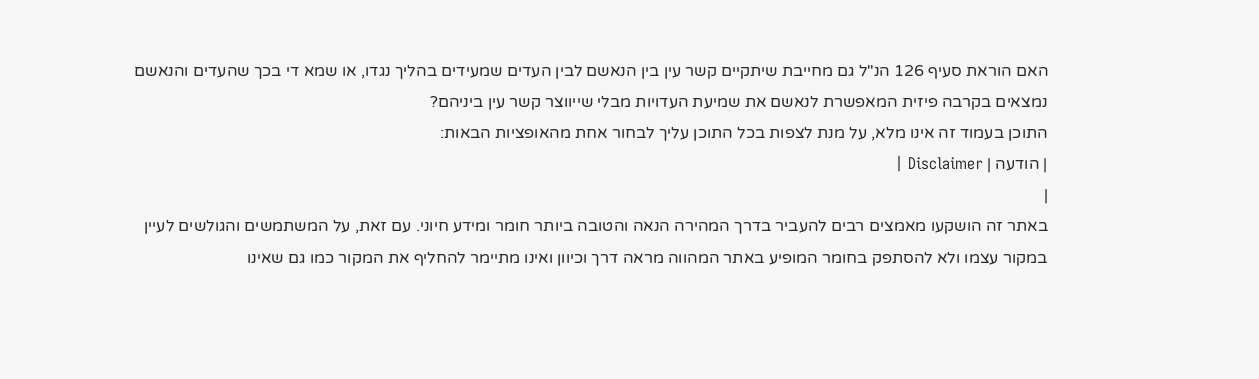האם הוראת סעיף 126 הנ"ל גם מחייבת שיתקיים קשר עין בין הנאשם לבין העדים שמעידים בהליך נגדו, או שמא די בכך שהעדים והנאשם נמצאים בקרבה פיזית המאפשרת לנאשם את שמיעת העדויות מבלי שייווצר קשר עין ביניהם?
התוכן בעמוד זה אינו מלא, על מנת לצפות בכל התוכן עליך לבחור אחת מהאופציות הבאות:
| הודעה | Disclaimer |
|
באתר זה הושקעו מאמצים רבים להעביר בדרך המהירה הנאה והטובה ביותר חומר ומידע חיוני. עם זאת, על המשתמשים והגולשים לעיין במקור עצמו ולא להסתפק בחומר המופיע באתר המהווה מראה דרך וכיוון ואינו מתיימר להחליף את המקור כמו גם שאינו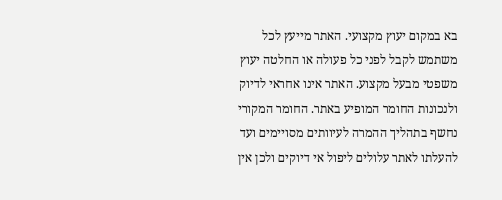בא במקום יעוץ מקצועי. האתר מייעץ לכל משתמש לקבל לפני כל פעולה או החלטה יעוץ משפטי מבעל מקצוע. האתר אינו אחראי לדיוק ולנכונות החומר המופיע באתר. החומר המקורי נחשף בתהליך ההמרה לעיוותים מסויימים ועד להעלתו לאתר עלולים ליפול אי דיוקים ולכן אין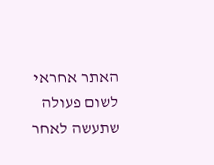האתר אחראי לשום פעולה שתעשה לאחר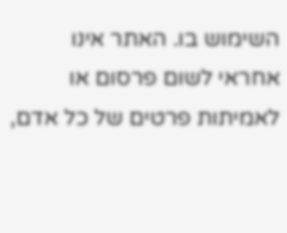השימוש בו. האתר אינו אחראי לשום פרסום או לאמיתות פרטים של כל אדם,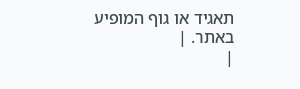תאגיד או גוף המופיע באתר. |
|